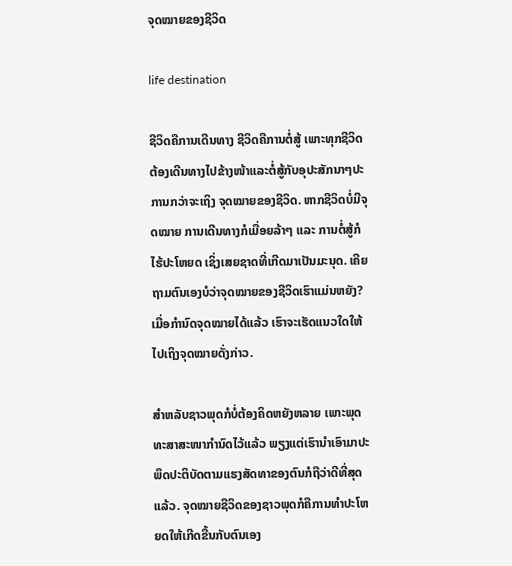ຈຸດໝາຍຂອງຊີວິດ

life destination

ຊີວິດຄືການເດີນທາງ ຊີວິດຄືການຕໍ່ສູ້ ເພາະທຸກຊີວິດຕ້ອງເດີນທາງໄປຂ້າງໜ້າແລະຕໍ່ສູ້ກັບອຸປະສັກນາໆປະການກວ່າຈະເຖິງ ຈຸດໝາຍຂອງຊີວິດ. ຫາກຊີວິດບໍ່ມີຈຸດໝາຍ ການເດີນທາງກໍເມື່ອຍລ້າໆ ແລະ ການຕໍ່ສູ້ກໍໄຮ້ປະໂຫຍດ ເຊິ່ງເສຍຊາດທີ່ເກີດມາເປັນມະນຸດ. ເຄີຍຖາມຕົນເອງບໍວ່າຈຸດໝາຍຂອງຊີວິດເຮົາແມ່ນຫຍັງ? ເມື່ອກຳນົດຈຸດໝາຍໄດ້ແລ້ວ ເຮົາຈະເຮັດແນວໃດໃຫ້ໄປເຖິງຈຸດໝາຍດັ່ງກ່າວ.

ສຳຫລັບຊາວພຸດກໍບໍ່ຕ້ອງຄິດຫຍັງຫລາຍ ເພາະພຸດທະສາສະໜາກຳນົດໄວ້ແລ້ວ ພຽງແຕ່ເຮົານຳເອົາມາປະພຶດປະຕິບັດຕາມແຮງສັດທາຂອງຕົນກໍຖືວ່າດີທີ່ສຸດແລ້ວ. ຈຸດໝາຍຊີວິດຂອງຊາວພຸດກໍຄືການທຳປະໂຫຍດໃຫ້ເກີດຂື້ນກັບຕົນເອງ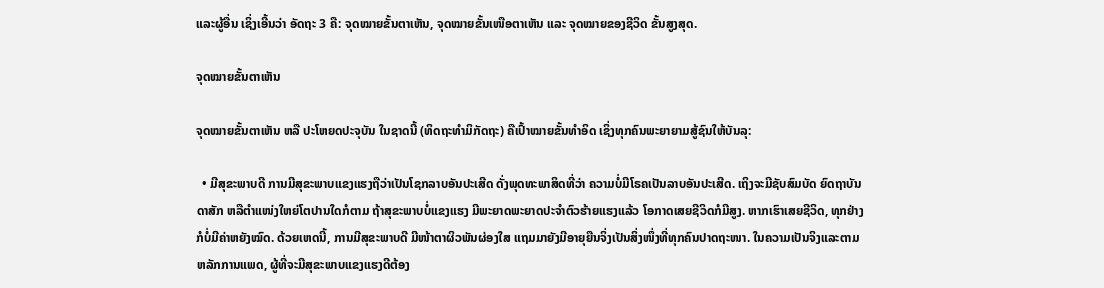ແລະຜູ້ອື່ນ ເຊິ່ງເອີ້ນວ່າ ອັດຖະ 3 ຄື: ຈຸດໝາຍຂັ້ນຕາເຫັນ, ຈຸດໝາຍຂັ້ນເໜືອຕາເຫັນ ແລະ ຈຸດໝາຍຂອງຊີວິດ ຂັ້ນສູງສຸດ.

ຈຸດໝາຍຂັ້ນຕາເຫັນ

ຈຸດໝາຍຂັ້ນຕາເຫັນ ຫລື ປະໂຫຍດປະຈຸບັນ ໃນຊາດນີ້ (ທິດຖະທຳມິກັດຖະ) ຄືເປົ້າໝາຍຂັ້ນທຳອິດ ເຊິ່ງທຸກຄົນພະຍາຍາມສູ້ຊົນໃຫ້ບັນລຸ:

  • ມີສຸຂະພາບດີ ການມີສຸຂະພາບແຂງແຮງຖືວ່າເປັນໂຊກລາບອັນປະເສີດ ດັ່ງພຸດທະພາສິດທີ່ວ່າ ຄວາມບໍ່ມີໂຣຄເປັນລາບອັນປະເສີດ. ເຖິງຈະມີຊັບສົມບັດ ຍົດຖາບັນດາສັກ ຫລືຕຳແໜ່ງໃຫຍ່ໂຕປານໃດກໍຕາມ ຖ້າສຸຂະພາບບໍ່ແຂງແຮງ ມີພະຍາດພະຍາດປະຈຳຕົວຮ້າຍແຮງແລ້ວ ໂອກາດເສຍຊີວິດກໍມີສູງ. ຫາກເຮົາເສຍຊີວິດ, ທຸກຢ່າງກໍບໍ່ມີຄ່າຫຍັງໝົດ. ດ້ວຍເຫດນີ້, ການມີສຸຂະພາບດີ ມີໜ້າຕາຜິວພັນຜ່ອງໃສ ແຖມມາຍັງມີອາຍຸຍືນຈິ່ງເປັນສິ່ງໜຶ່ງທີ່ທຸກຄົນປາດຖະໜາ. ໃນຄວາມເປັນຈິງແລະຕາມຫລັກການແພດ, ຜູ້ທີ່ຈະມີສຸຂະພາບແຂງແຮງດີຕ້ອງ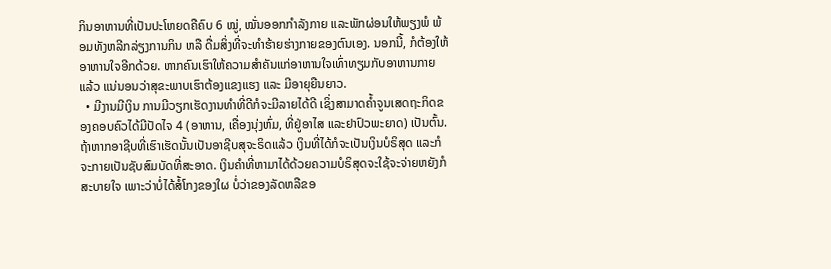ກິນອາຫານທີ່ເປັນປະໂຫຍດຄືຄົບ 6 ໝູ່, ໝັ່ນອອກກຳລັງກາຍ ແລະພັກຜ່ອນໃຫ້ພຽງພໍ ພ້ອມທັງຫລີກລ່ຽງການກິນ ຫລື ດື່ມສິ່ງທີ່ຈະທຳຮ້າຍຮ່າງກາຍຂອງຕົນເອງ. ນອກນີ້, ກໍຕ້ອງໃຫ້ອາຫານໃຈອີກດ້ວຍ. ຫາກຄົນເຮົາໃຫ້ຄວາມສຳຄັນແກ່ອາຫານໃຈເທົ່າທຽມກັບອາຫານກາຍແລ້ວ ແນ່ນອນວ່າສຸຂະພາບເຮົາຕ້ອງແຂງແຮງ ແລະ ມີອາຍຸຍືນຍາວ.
  • ມີງານມີເງິນ ການມີວຽກເຮັດງານທຳທີ່ດີກໍຈະມີລາຍໄດ້ດີ ເຊິ່ງສາມາດຄ້ຳຈູນເສດຖະກິດຂອງຄອບຄົວໄດ້ມີປັດໄຈ 4 (ອາຫານ, ເຄື່ອງນຸ່ງຫົ່ມ, ທີ່ຢູ່ອາໄສ ແລະຢາປົວພະຍາດ) ເປັນຕົ້ນ. ຖ້າຫາກອາຊີບທີ່ເຮົາເຮັດນັ້ນເປັນອາຊີບສຸຈະຣິດແລ້ວ ເງິນທີ່ໄດ້ກໍຈະເປັນເງິນບໍຣິສຸດ ແລະກໍຈະກາຍເປັນຊັບສົມບັດທີ່ສະອາດ. ເງິນຄຳທີ່ຫາມາໄດ້ດ້ວຍຄວາມບໍຣິສຸດຈະໃຊ້ຈະຈ່າຍຫຍັງກໍສະບາຍໃຈ ເພາະວ່າບໍ່ໄດ້ສໍ້ໂກງຂອງໃຜ ບໍ່ວ່າຂອງລັດຫລືຂອ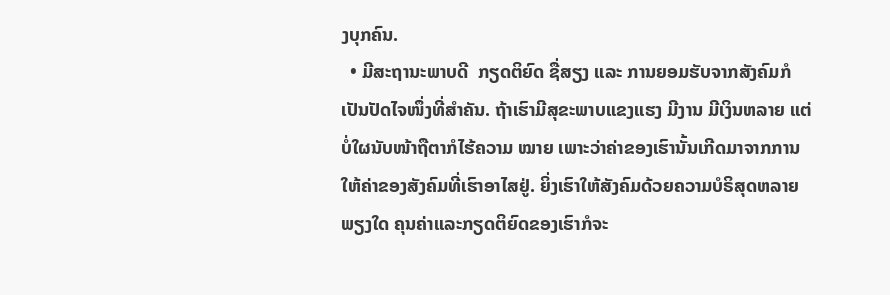ງບຸກຄົນ.
  • ມີສະຖານະພາບດີ  ກຽດຕິຍົດ ຊື່ສຽງ ແລະ ການຍອມຮັບຈາກສັງຄົມກໍເປັນປັດໄຈໜຶ່ງທີ່ສຳຄັນ. ຖ້າເຮົາມີສຸຂະພາບແຂງແຮງ ມີງານ ມີເງິນຫລາຍ ແຕ່ບໍ່ໃຜນັບໜ້າຖືຕາກໍໄຮ້ຄວາມ ໝາຍ ເພາະວ່າຄ່າຂອງເຮົານັ້ນເກີດມາຈາກການໃຫ້ຄ່າຂອງສັງຄົມທີ່ເຮົາອາໄສຢູ່. ຍິ່ງເຮົາໃຫ້ສັງຄົມດ້ວຍຄວາມບໍຣິສຸດຫລາຍພຽງໃດ ຄຸນຄ່າແລະກຽດຕິຍົດຂອງເຮົາກໍຈະ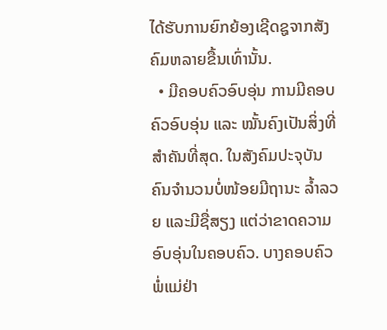ໄດ້ຮັບການຍົກຍ້ອງເຊີດຊູຈາກສັງຄົມຫລາຍຂື້ນເທົ່ານັ້ນ.
  • ມີຄອບຄົວອົບອຸ່ນ ການມີຄອບຄົວອົບອຸ່ນ ແລະ ໝັ້ນຄົງເປັນສິ່ງທີ່ສຳຄັນທີ່ສຸດ. ໃນສັງຄົມປະຈຸບັນຄົນຈຳນວນບໍ່ໜ້ອຍມີຖານະ ລ້ຳລວຍ ແລະມີຊື່ສຽງ ແຕ່ວ່າຂາດຄວາມອົບອຸ່ນໃນຄອບຄົວ. ບາງຄອບຄົວພໍ່ແມ່ຢ່າ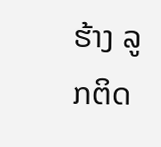ຮ້າງ ລູກຕິດ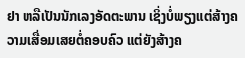ຢາ ຫລືເປັນນັກເລງອັດຕະພານ ເຊິ່ງບໍ່ພຽງແຕ່ສ້າງຄວາມເສື່ອມເສຍຕໍ່ຄອບຄົວ ແຕ່ຍັງສ້າງຄ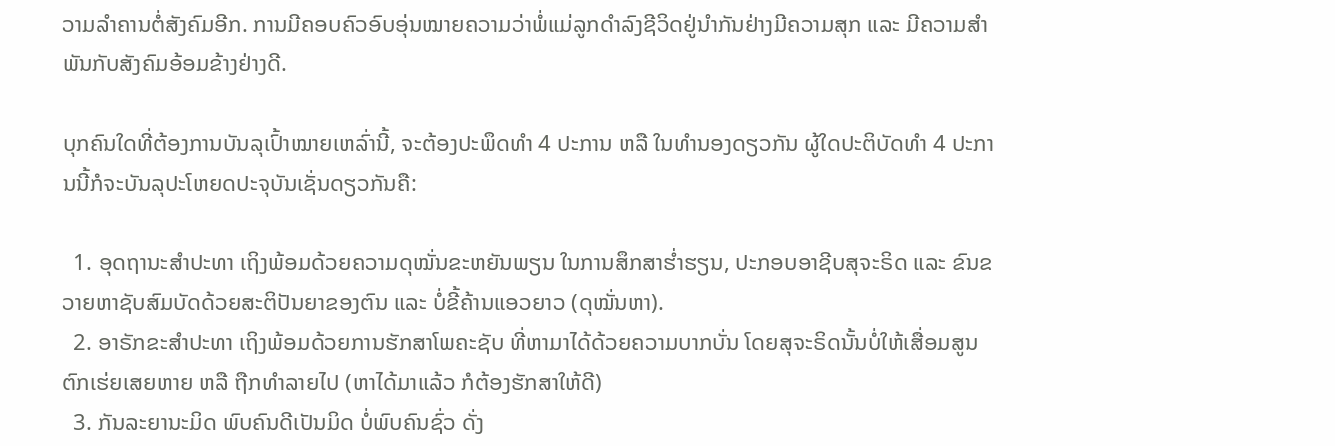ວາມລຳຄານຕໍ່ສັງຄົມອີກ. ການມີຄອບຄົວອົບອຸ່ນໝາຍຄວາມວ່າພໍ່ແມ່ລູກດຳລົງຊີວິດຢູ່ນຳກັນຢ່າງມີຄວາມສຸກ ແລະ ມີຄວາມສຳພັນກັບສັງຄົມອ້ອມຂ້າງຢ່າງດີ.

ບຸກຄົນໃດທີ່ຕ້ອງການບັນລຸເປົ້າໝາຍເຫລົ່ານີ້, ຈະຕ້ອງປະພຶດທຳ 4 ປະການ ຫລື ໃນທຳນອງດຽວກັນ ຜູ້ໃດປະຕິບັດທຳ 4 ປະການນີ້ກໍຈະບັນລຸປະໂຫຍດປະຈຸບັນເຊັ່ນດຽວກັນຄື:

  1. ອຸດຖານະສຳປະທາ ເຖິງພ້ອມດ້ວຍຄວາມດຸໝັ່ນຂະຫຍັນພຽນ ໃນການສຶກສາຮ່ຳຮຽນ, ປະກອບອາຊີບສຸຈະຣິດ ແລະ ຂົນຂວາຍຫາຊັບສົມບັດດ້ວຍສະຕິປັນຍາຂອງຕົນ ແລະ ບໍ່ຂີ້ຄ້ານແອວຍາວ (ດຸໝັ່ນຫາ).
  2. ອາຣັກຂະສຳປະທາ ເຖິງພ້ອມດ້ວຍການຮັກສາໂພຄະຊັບ ທີ່ຫາມາໄດ້ດ້ວຍຄວາມບາກບັ່ນ ໂດຍສຸຈະຣິດນັ້ນບໍ່ໃຫ້ເສື່ອມສູນ ຕົກເຮ່ຍເສຍຫາຍ ຫລື ຖືກທຳລາຍໄປ (ຫາໄດ້ມາແລ້ວ ກໍຕ້ອງຮັກສາໃຫ້ດີ)
  3. ກັນລະຍານະມິດ ພົບຄົນດີເປັນມິດ ບໍ່ພົບຄົນຊົ່ວ ດັ່ງ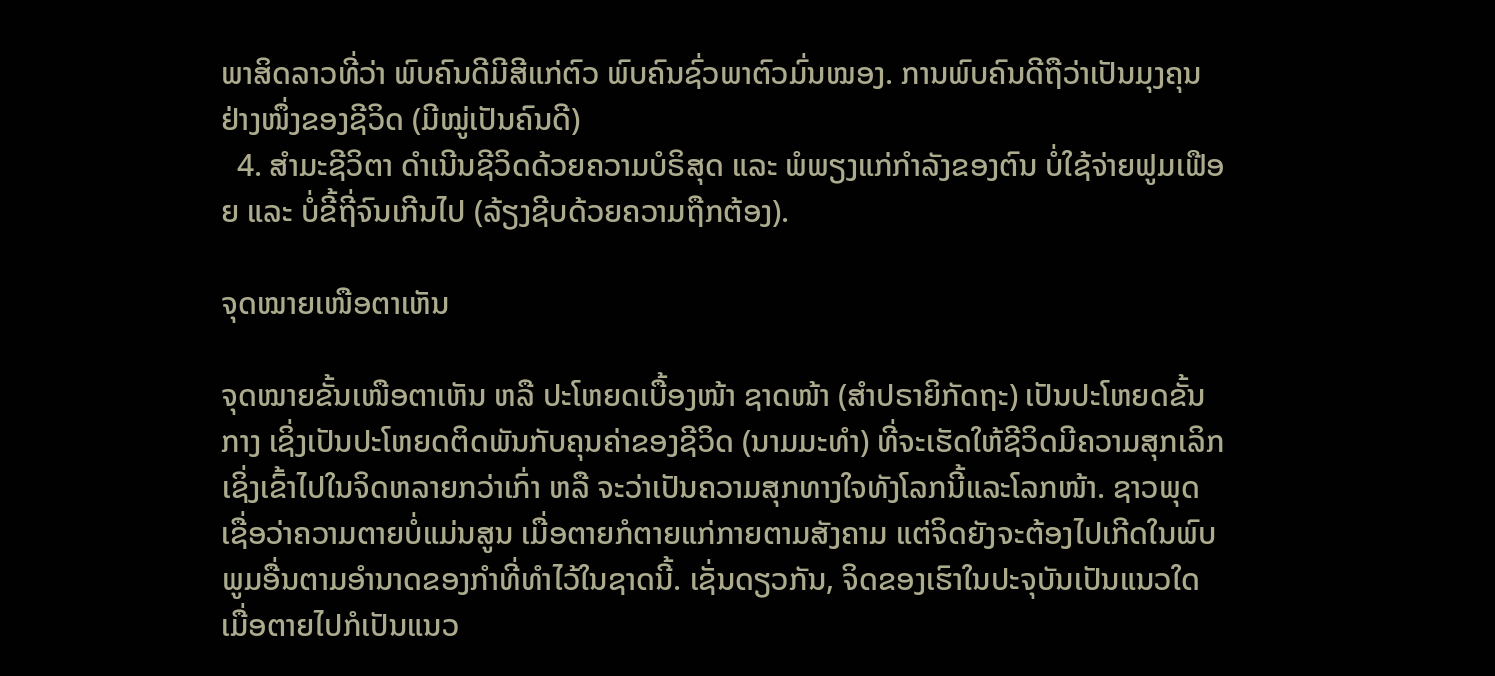ພາສິດລາວທີ່ວ່າ ພົບຄົນດີມີສີແກ່ຕົວ ພົບຄົນຊົ່ວພາຕົວມົ່ນໝອງ. ການພົບຄົນດີຖືວ່າເປັນມຸງຄຸນຢ່າງໜຶ່ງຂອງຊີວິດ (ມີໝູ່ເປັນຄົນດີ)
  4. ສຳມະຊີວິຕາ ດຳເນີນຊີວິດດ້ວຍຄວາມບໍຣິສຸດ ແລະ ພໍພຽງແກ່ກຳລັງຂອງຕົນ ບໍ່ໃຊ້ຈ່າຍຟູມເຟືອຍ ແລະ ບໍ່ຂີ້ຖີ່ຈົນເກີນໄປ (ລ້ຽງຊີບດ້ວຍຄວາມຖືກຕ້ອງ).

ຈຸດໝາຍເໜືອຕາເຫັນ

ຈຸດໝາຍຂັ້ນເໜືອຕາເຫັນ ຫລື ປະໂຫຍດເບື້ອງໜ້າ ຊາດໜ້າ (ສຳປຣາຍິກັດຖະ) ເປັນປະໂຫຍດຂັ້ນກາງ ເຊິ່ງເປັນປະໂຫຍດຕິດພັນກັບຄຸນຄ່າຂອງຊີວິດ (ນາມມະທຳ) ທີ່ຈະເຮັດໃຫ້ຊີວິດມີຄວາມສຸກເລິກເຊິ່ງເຂົ້າໄປໃນຈິດຫລາຍກວ່າເກົ່າ ຫລື ຈະວ່າເປັນຄວາມສຸກທາງໃຈທັງໂລກນີ້ແລະໂລກໜ້າ. ຊາວພຸດເຊື່ອວ່າຄວາມຕາຍບໍ່ແມ່ນສູນ ເມື່ອຕາຍກໍຕາຍແກ່ກາຍຕາມສັງຄາມ ແຕ່ຈິດຍັງຈະຕ້ອງໄປເກີດໃນພົບພູມອື່ນຕາມອຳນາດຂອງກຳທີ່ທຳໄວ້ໃນຊາດນີ້. ເຊັ່ນດຽວກັນ, ຈິດຂອງເຮົາໃນປະຈຸບັນເປັນແນວໃດ ເມື່ອຕາຍໄປກໍເປັນແນວ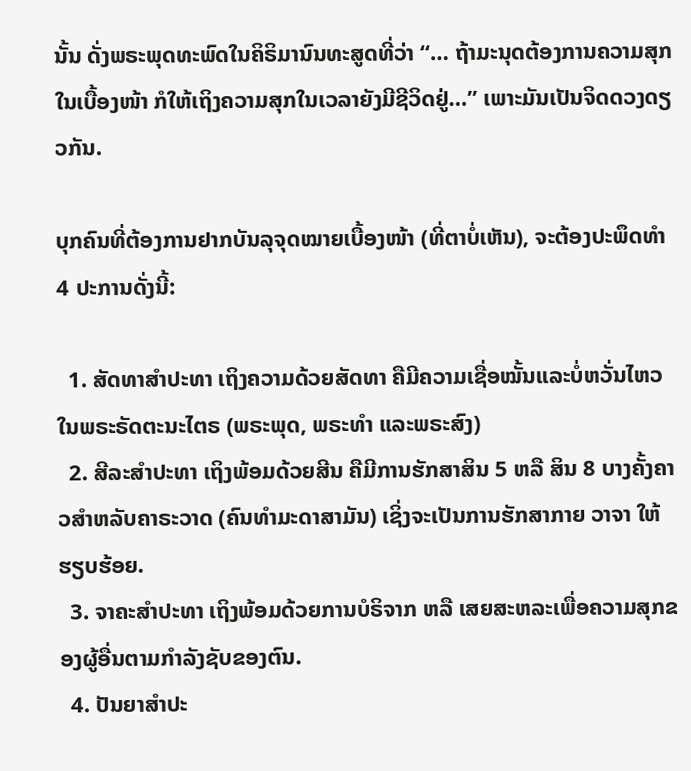ນັ້ນ ດັ່ງພຣະພຸດທະພົດໃນຄິຣິມານົນທະສູດທີ່ວ່າ “… ຖ້າມະນຸດຕ້ອງການຄວາມສຸກໃນເບື້ອງໜ້າ ກໍໃຫ້ເຖິງຄວາມສຸກໃນເວລາຍັງມີຊີວິດຢູ່…” ເພາະມັນເປັນຈິດດວງດຽວກັນ.

ບຸກຄົນທີ່ຕ້ອງການຢາກບັນລຸຈຸດໝາຍເບື້ອງໜ້າ (ທີ່ຕາບໍ່ເຫັນ), ຈະຕ້ອງປະພຶດທຳ 4 ປະການດັ່ງນີ້:

  1. ສັດທາສຳປະທາ ເຖິງຄວາມດ້ວຍສັດທາ ຄືມີຄວາມເຊື່ອໝັ້ນແລະບໍ່ຫວັ່ນໄຫວໃນພຣະຣັດຕະນະໄຕຣ (ພຣະພຸດ, ພຣະທຳ ແລະພຣະສົງ)
  2. ສີລະສຳປະທາ ເຖິງພ້ອມດ້ວຍສີນ ຄືມີການຮັກສາສິນ 5 ຫລື ສິນ 8 ບາງຄັ້ງຄາວສຳຫລັບຄາຣະວາດ (ຄົນທຳມະດາສາມັນ) ເຊິ່ງຈະເປັນການຮັກສາກາຍ ວາຈາ ໃຫ້ຮຽບຮ້ອຍ.
  3. ຈາຄະສຳປະທາ ເຖິງພ້ອມດ້ວຍການບໍຣິຈາກ ຫລື ເສຍສະຫລະເພື່ອຄວາມສຸກຂອງຜູ້ອື່ນຕາມກຳລັງຊັບຂອງຕົນ.
  4. ປັນຍາສຳປະ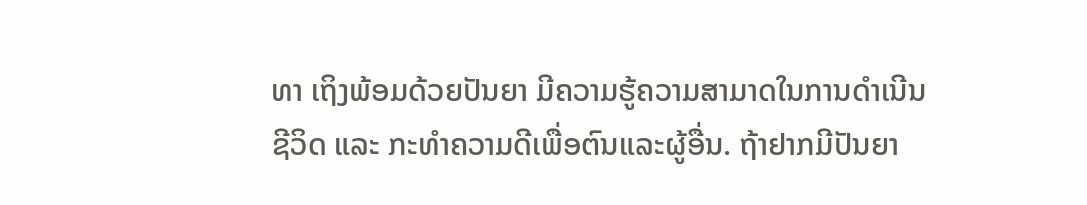ທາ ເຖິງພ້ອມດ້ວຍປັນຍາ ມີຄວາມຮູ້ຄວາມສາມາດໃນການດຳເນີນຊີວິດ ແລະ ກະທຳຄວາມດີເພື່ອຕົນແລະຜູ້ອື່ນ. ຖ້າຢາກມີປັນຍາ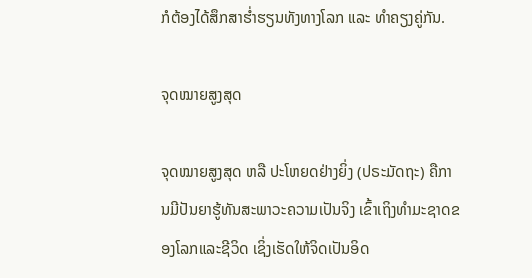ກໍຕ້ອງໄດ້ສຶກສາຮ່ຳຮຽນທັງທາງໂລກ ແລະ ທຳຄຽງຄູ່ກັນ.

ຈຸດໝາຍສູງສຸດ

ຈຸດໝາຍສູງສຸດ ຫລື ປະໂຫຍດຢ່າງຍິ່ງ (ປຣະມັດຖະ) ຄືການມີປັນຍາຮູ້ທັນສະພາວະຄວາມເປັນຈິງ ເຂົ້າເຖິງທຳມະຊາດຂອງໂລກແລະຊີວິດ ເຊິ່ງເຮັດໃຫ້ຈິດເປັນອິດ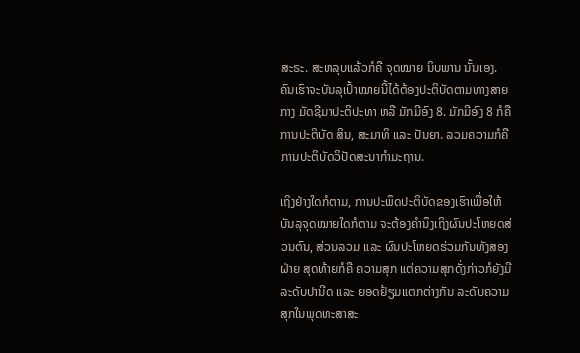ສະຣະ. ສະຫລຸບແລ້ວກໍຄື ຈຸດໝາຍ ນິບພານ ນັ້ນເອງ. ຄົນເຮົາຈະບັນລຸເປົ້າໝາຍນີ້ໄດ້ຕ້ອງປະຕິບັດຕາມທາງສາຍກາງ ມັດຊີມາປະຕິປະທາ ຫລື ມັກມີອົງ 8. ມັກມີອົງ 8 ກໍຄືການປະຕິບັດ ສິນ, ສະມາທິ ແລະ ປັນຍາ. ລວມຄວາມກໍຄື ການປະຕິບັດວິປັດສະນາກຳມະຖານ.

ເຖິງຢ່າງໃດກໍຕາມ, ການປະພຶດປະຕິບັດຂອງເຮົາເພື່ອໃຫ້ບັນລຸຈຸດໝາຍໃດກໍຕາມ ຈະຕ້ອງຄຳນຶງເຖິງຜົນປະໂຫຍດສ່ວນຕົນ, ສ່ວນລວມ ແລະ ຜົນປະໂຫຍດຮ່ວມກັນທັງສອງຝ່າຍ ສຸດທ້າຍກໍຄື ຄວາມສຸກ ແຕ່ຄວາມສຸກດັ່ງກ່າວກໍຍັງມີລະດັບປານີດ ແລະ ຍອດຢ້ຽມແຕກຕ່າງກັນ ລະດັບຄວາມສຸກໃນພຸດທະສາສະ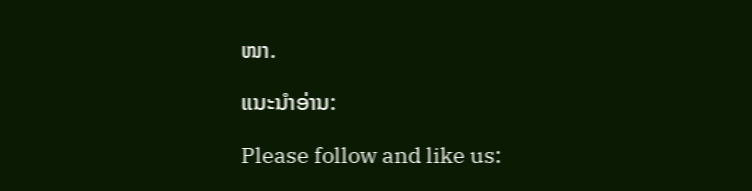ໜາ.

ແນະນຳອ່ານ:

Please follow and like us: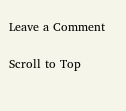Leave a Comment

Scroll to Top